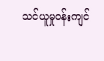သင်ယူမှုဝန်းကျင်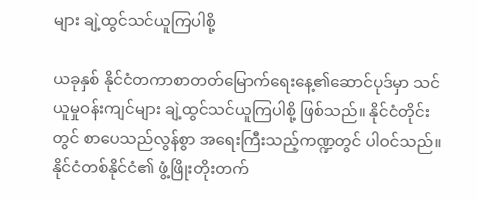များ ချဲ့ထွင်သင်ယူကြပါစို့

ယခုနှစ် နိုင်ငံတကာစာတတ်မြောက်ရေးနေ့၏ဆောင်ပုဒ်မှာ သင်ယူမှုဝန်းကျင်များ ချဲ့ထွင်သင်ယူကြပါစို့ ဖြစ်သည်။ နိုင်ငံတိုင်းတွင် စာပေသည်လွန်စွာ အရေးကြီးသည့်ကဏ္ဍတွင် ပါဝင်သည်။ နိုင်ငံတစ်နိုင်ငံ၏ ဖွံ့ဖြိုးတိုးတက်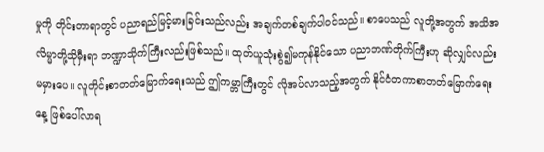မှုကို တိုင်းတာရာတွင် ပညာရည်မြင့်မားခြင်းသည်လည်း အချက်တစ်ချက်ပါဝင်သည်။ စာပေသည် လူတို့အတွက် အသိအလိမ္မာတို့သိုမှီးရာ ဘဏ္ဍာသိုက်ကြီးလည်းဖြစ်သည်။ ထုတ်ယူသုံးစွဲ၍မကုန်နိုင်သော ပညာဘဏ်တိုက်ကြီးဟု ဆိုလျှင်လည်း မမှားပေ။ လူတိုင်းစာတတ်မြောက်ရေးသည် ဤကမ္ဘာကြီးတွင် လိုအပ်လာသည့်အတွက် နိုင်ငံတကာစာတတ်မြောက်ရေးနေ့ ဖြစ်ပေါ်လာရ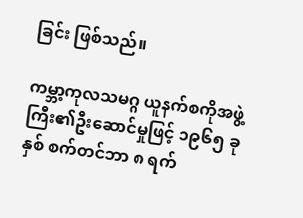ခြင်း ဖြစ်သည်။

ကမ္ဘာ့ကုလသမဂ္ဂ ယူနက်စကိုအဖွဲ့ကြီး၏ဦးဆောင်မှုဖြင့် ၁၉၆၅ ခုနှစ် စက်တင်ဘာ ၈ ရက်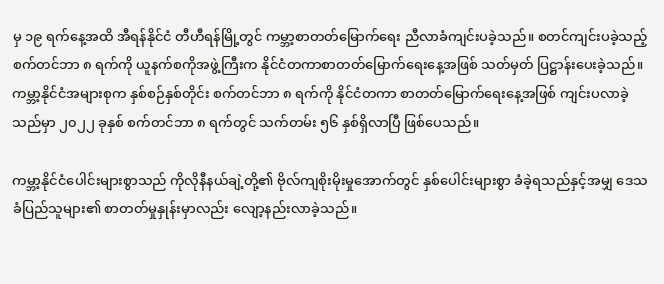မှ ၁၉ ရက်နေ့အထိ အီရန်နိုင်ငံ တီဟီရန်မြို့တွင် ကမ္ဘာ့စာတတ်မြောက်ရေး ညီလာခံကျင်းပခဲ့သည်။ စတင်ကျင်းပခဲ့သည့် စက်တင်ဘာ ၈ ရက်ကို ယူနက်စကိုအဖွဲ့ကြီးက နိုင်ငံတကာစာတတ်မြောက်ရေးနေ့အဖြစ် သတ်မှတ် ပြဋ္ဌာန်းပေးခဲ့သည်။ ကမ္ဘာ့နိုင်ငံအများစုက နှစ်စဉ်နှစ်တိုင်း စက်တင်ဘာ ၈ ရက်ကို နိုင်ငံတကာ စာတတ်မြောက်ရေးနေ့အဖြစ် ကျင်းပလာခဲ့သည်မှာ ၂၀၂၂ ခုနှစ် စက်တင်ဘာ ၈ ရက်တွင် သက်တမ်း ၅၆ နှစ်ရှိလာပြီ ဖြစ်ပေသည်။

ကမ္ဘာ့နိုင်ငံပေါင်းများစွာသည် ကိုလိုနီနယ်ချဲ့တို့၏ ဗိုလ်ကျစိုးမိုးမှုအောက်တွင် နှစ်ပေါင်းများစွာ ခံခဲ့ရသည်နှင့်အမျှ ဒေသခံပြည်သူများ၏ စာတတ်မှုနှုန်းမှာလည်း လျော့နည်းလာခဲ့သည်။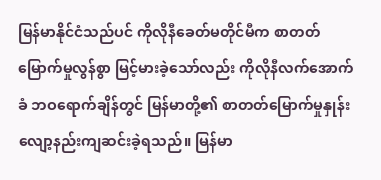မြန်မာနိုင်ငံသည်ပင် ကိုလိုနီခေတ်မတိုင်မီက စာတတ်မြောက်မှုလွန်စွာ မြင့်မားခဲ့သော်လည်း ကိုလိုနီလက်အောက်ခံ ဘဝရောက်ချိန်တွင် မြန်မာတို့၏ စာတတ်မြောက်မှုနှုန်း လျော့နည်းကျဆင်းခဲ့ရသည်။ မြန်မာ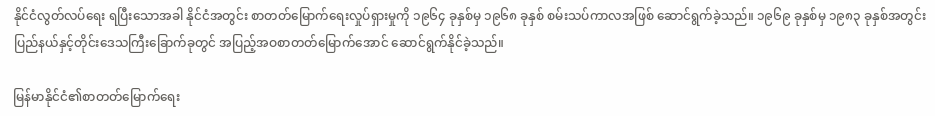နိုင်ငံလွတ်လပ်ရေး ရပြီးသောအခါ နိုင်ငံအတွင်း စာတတ်မြောက်ရေးလှုပ်ရှားမှုကို ၁၉၆၄ ခုနှစ်မှ ၁၉၆၈ ခုနှစ် စမ်းသပ်ကာလအဖြစ် ဆောင်ရွက်ခဲ့သည်။ ၁၉၆၉ ခုနှစ်မှ ၁၉၈၃ ခုနှစ်အတွင်း ပြည်နယ်နှင့်တိုင်းဒေသကြီးခြောက်ခုတွင် အပြည့်အဝစာတတ်မြောက်အောင် ဆောင်ရွက်နိုင်ခဲ့သည်။

မြန်မာနိုင်ငံ၏စာတတ်မြောက်ရေး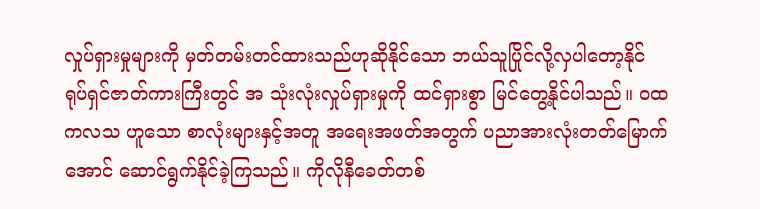လှုပ်ရှားမှုများကို မှတ်တမ်းတင်ထားသည်ဟုဆိုနိုင်သော ဘယ်သူပြိုင်လို့လှပါတော့နိုင် ရုပ်ရှင်ဇာတ်ကားကြီးတွင် အ သုံးလုံးလှုပ်ရှားမှုကို ထင်ရှားစွာ မြင်တွေ့နိုင်ပါသည်။ ဝထကလသ ဟူသော စာလုံးများနှင့်အတူ အရေးအဖတ်အတွက် ပညာအားလုံးတတ်မြောက်အောင် ဆောင်ရွက်နိုင်ခဲ့ကြသည်။ ကိုလိုနီခေတ်တစ်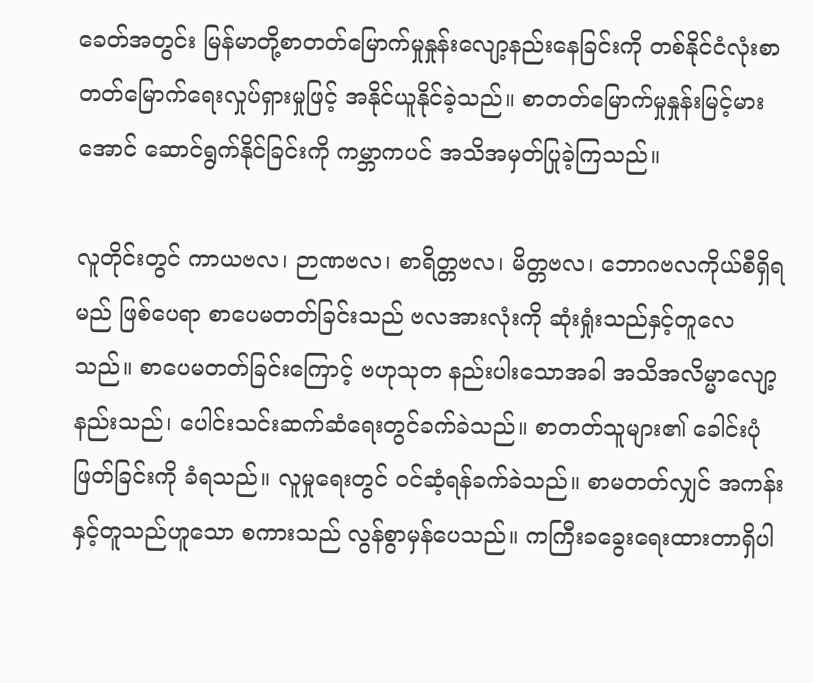ခေတ်အတွင်း မြန်မာတို့စာတတ်မြောက်မှုနှုန်းလျော့နည်းနေခြင်းကို တစ်နိုင်ငံလုံးစာတတ်မြောက်ရေးလှုပ်ရှားမှုဖြင့် အနိုင်ယူနိုင်ခဲ့သည်။ စာတတ်မြောက်မှုနှုန်းမြင့်မားအောင် ဆောင်ရွက်နိုင်ခြင်းကို ကမ္ဘာကပင် အသိအမှတ်ပြုခဲ့ကြသည်။

လူတိုင်းတွင် ကာယဗလ၊ ဉာဏဗလ၊ စာရိတ္တဗလ၊ မိတ္တဗလ၊ ဘောဂဗလကိုယ်စီရှိရမည် ဖြစ်ပေရာ စာပေမတတ်ခြင်းသည် ဗလအားလုံးကို ဆုံးရှုံးသည်နှင့်တူလေသည်။ စာပေမတတ်ခြင်းကြောင့် ဗဟုသုတ နည်းပါးသောအခါ အသိအလိမ္မာလျော့နည်းသည်၊ ပေါင်းသင်းဆက်ဆံရေးတွင်ခက်ခဲသည်။ စာတတ်သူများ၏ ခေါင်းပုံဖြတ်ခြင်းကို ခံရသည်။ လူမှုရေးတွင် ဝင်ဆံ့ရန်ခက်ခဲသည်။ စာမတတ်လျှင် အကန်းနှင့်တူသည်ဟူသော စကားသည် လွန်စွာမှန်ပေသည်။ ကကြီးခခွေးရေးထားတာရှိပါ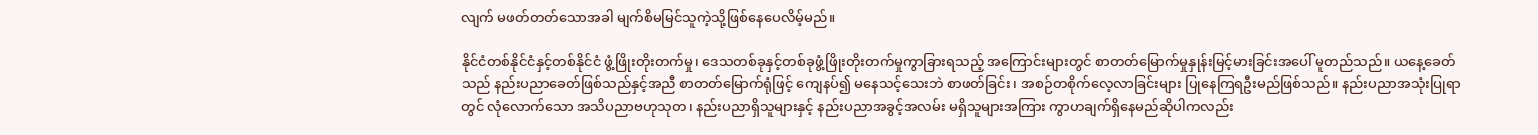လျက် မဖတ်တတ်သောအခါ မျက်စိမမြင်သူကဲ့သို့ဖြစ်နေပေလိမ့်မည်။

နိုင်ငံတစ်နိုင်ငံနှင့်တစ်နိုင်ငံ ဖွံ့ဖြိုးတိုးတက်မှု၊ ဒေသတစ်ခုနှင့်တစ်ခုဖွံ့ဖြိုးတိုးတက်မှုကွာခြားရသည့် အကြောင်းများတွင် စာတတ်မြောက်မှုနှုန်းမြင့်မားခြင်းအပေါ် မူတည်သည်။ ယနေ့ခေတ်သည် နည်းပညာခေတ်ဖြစ်သည်နှင့်အညီ စာတတ်မြောက်ရုံဖြင့် ကျေနပ်၍ မနေသင့်သေးဘဲ စာဖတ်ခြင်း၊ အစဉ်တစိုက်လေ့လာခြင်းများ ပြုနေကြရဦးမည်ဖြစ်သည်။ နည်းပညာအသုံးပြုရာတွင် လုံလောက်သော အသိပညာဗဟုသုတ၊ နည်းပညာရှိသူများနှင့် နည်းပညာအခွင့်အလမ်း မရှိသူများအကြား ကွာဟချက်ရှိနေမည်ဆိုပါကလည်း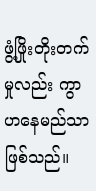ဖွံ့ဖြိုးတိုးတက်မှုလည်း ကွာဟနေမည်သာဖြစ်သည်။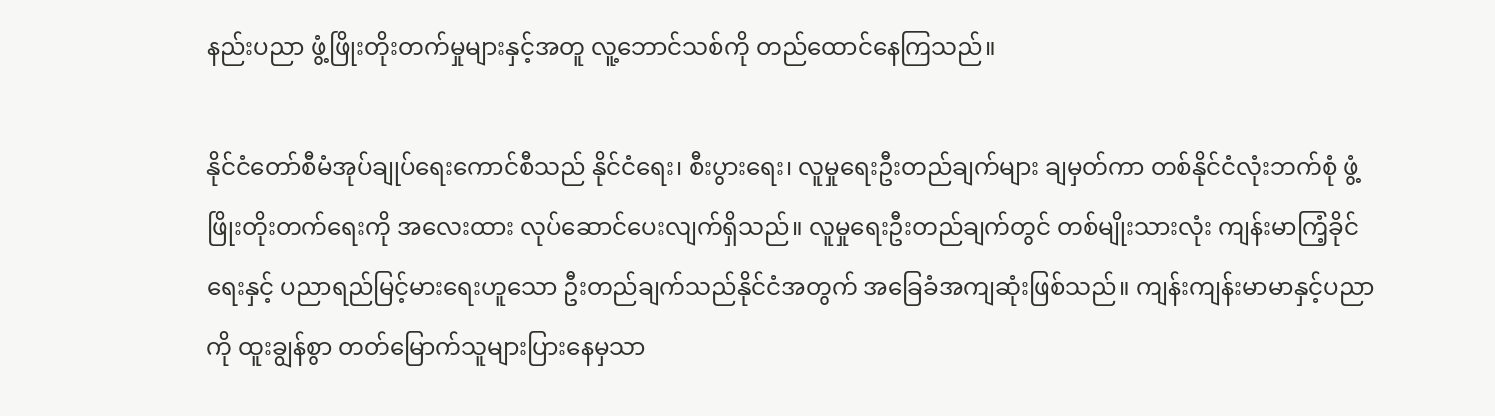နည်းပညာ ဖွံ့ဖြိုးတိုးတက်မှုများနှင့်အတူ လူ့ဘောင်သစ်ကို တည်ထောင်နေကြသည်။

နိုင်ငံတော်စီမံအုပ်ချုပ်ရေးကောင်စီသည် နိုင်ငံရေး၊ စီးပွားရေး၊ လူမှုရေးဦးတည်ချက်များ ချမှတ်ကာ တစ်နိုင်ငံလုံးဘက်စုံ ဖွံ့ဖြိုးတိုးတက်ရေးကို အလေးထား လုပ်ဆောင်ပေးလျက်ရှိသည်။ လူမှုရေးဦးတည်ချက်တွင် တစ်မျိုးသားလုံး ကျန်းမာကြံ့ခိုင်ရေးနှင့် ပညာရည်မြင့်မားရေးဟူသော ဦးတည်ချက်သည်နိုင်ငံအတွက် အခြေခံအကျဆုံးဖြစ်သည်။ ကျန်းကျန်းမာမာနှင့်ပညာကို ထူးချွန်စွာ တတ်မြောက်သူများပြားနေမှသာ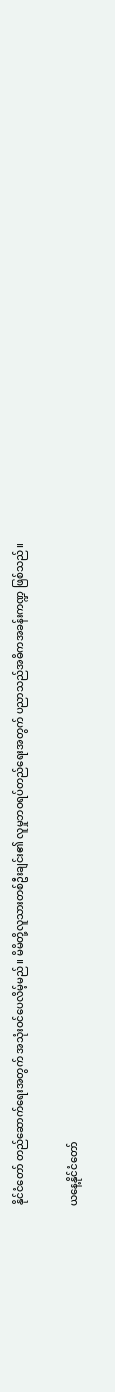နိုင်ငံတော် တည်ဆောက်ရေးအတွက် အသုံးဝင်ပေလိမ့်မည်။ မိမိတို့လူသားတစ်ဦးချင်း၏ လူမှုဘဝရပ်တည်ရေးအတွက် ပညာသည်အဓိကအခန်းကဏ္ဍ ဖြစ်သည်။

ယနေ့နိုင်ငံတော်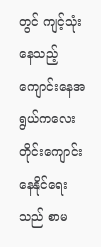တွင် ကျင့်သုံးနေသည့် ကျောင်းနေအရွယ်ကလေးတိုင်းကျောင်းနေနိုင်ရေးသည် စာမ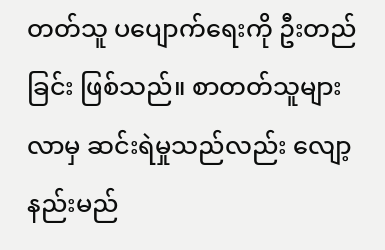တတ်သူ ပပျောက်ရေးကို ဦးတည်ခြင်း ဖြစ်သည်။ စာတတ်သူများလာမှ ဆင်းရဲမှုသည်လည်း လျော့နည်းမည်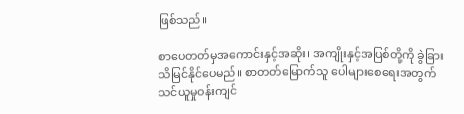ဖြစ်သည်။

စာပေတတ်မှအကောင်းနှင့်အဆိုး၊ အကျိုးနှင့်အပြစ်တို့ကို ခွဲခြားသိမြင်နိုင်ပေမည်။ စာတတ်မြောက်သူ ပေါများစေရေးအတွက် သင်ယူမှုဝန်းကျင်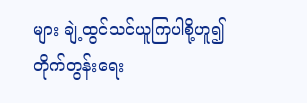များ ချဲ့ထွင်သင်ယူကြပါစို့ဟူ၍ တိုက်တွန်းရေး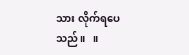သား လိုက်ရပေသည်။   ။